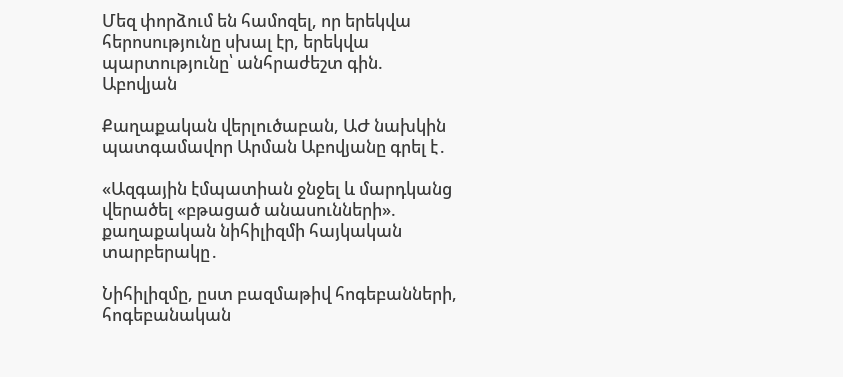Մեզ փորձում են համոզել, որ երեկվա հերոսությունը սխալ էր, երեկվա պարտությունը՝ անհրաժեշտ գին. Աբովյան

Քաղաքական վերլուծաբան, ԱԺ նախկին պատգամավոր Արման Աբովյանը գրել է․

«Ազգային էմպատիան ջնջել և մարդկանց վերածել «բթացած անասունների». քաղաքական նիհիլիզմի հայկական տարբերակը․

Նիհիլիզմը, ըստ բազմաթիվ հոգեբանների, հոգեբանական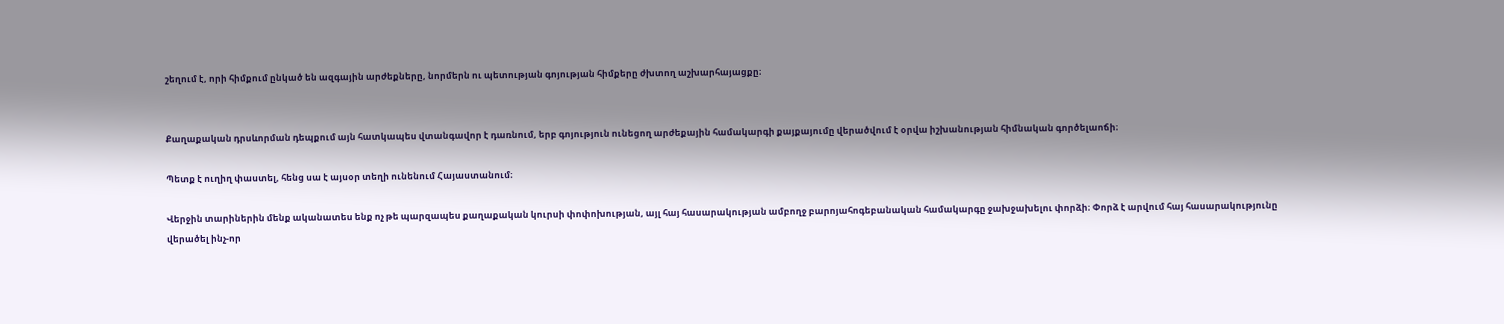շեղում է, որի հիմքում ընկած են ազգային արժեքները, նորմերն ու պետության գոյության հիմքերը ժխտող աշխարհայացքը։


Քաղաքական դրսևորման դեպքում այն հատկապես վտանգավոր է դառնում, երբ գոյություն ունեցող արժեքային համակարգի քայքայումը վերածվում է օրվա իշխանության հիմնական գործելաոճի։

Պետք է ուղիղ փաստել, հենց սա է այսօր տեղի ունենում Հայաստանում։

Վերջին տարիներին մենք ականատես ենք ոչ թե պարզապես քաղաքական կուրսի փոփոխության, այլ հայ հասարակության ամբողջ բարոյահոգեբանական համակարգը ջախջախելու փորձի։ Փորձ է արվում հայ հասարակությունը վերածել ինչ-որ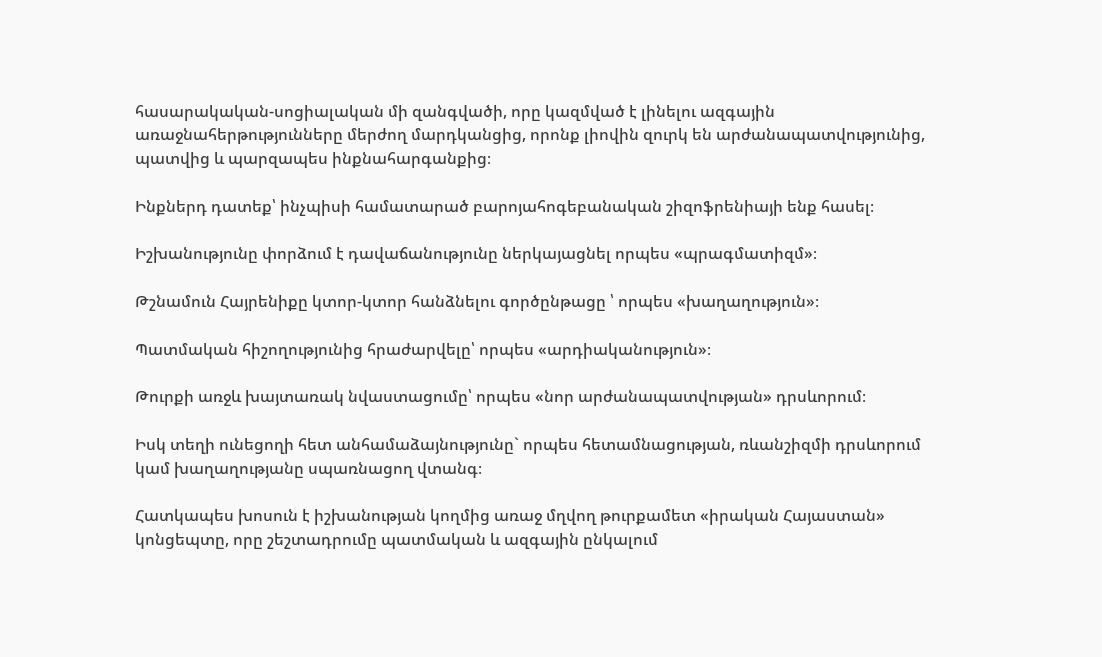հասարակական-սոցիալական մի զանգվածի, որը կազմված է լինելու ազգային առաջնահերթությունները մերժող մարդկանցից, որոնք լիովին զուրկ են արժանապատվությունից, պատվից և պարզապես ինքնահարգանքից։

Ինքներդ դատեք՝ ինչպիսի համատարած բարոյահոգեբանական շիզոֆրենիայի ենք հասել։

Իշխանությունը փորձում է դավաճանությունը ներկայացնել որպես «պրագմատիզմ»։

Թշնամուն Հայրենիքը կտոր-կտոր հանձնելու գործընթացը ՝ որպես «խաղաղություն»։

Պատմական հիշողությունից հրաժարվելը՝ որպես «արդիականություն»։

Թուրքի առջև խայտառակ նվաստացումը՝ որպես «նոր արժանապատվության» դրսևորում։

Իսկ տեղի ունեցողի հետ անհամաձայնությունը` որպես հետամնացության, ռևանշիզմի դրսևորում կամ խաղաղությանը սպառնացող վտանգ։

Հատկապես խոսուն է իշխանության կողմից առաջ մղվող թուրքամետ «իրական Հայաստան» կոնցեպտը, որը շեշտադրումը պատմական և ազգային ընկալում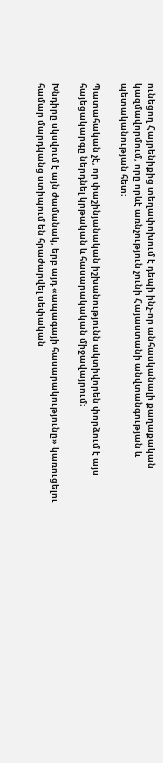ունեցող Հայրենիքից տեղափոխում է դեպի ինչ-որ անհասկանալի քաղաքական կազմավորմում, որը որևէ առնչություն չունի Հայաստանի անվտանգության և պետականության հետ։

Պատահական չէ, որ փաշինյանական իշխանությունն ակտիվորեն փորձում է այս հայեցակարգը ներդնել կրթական և հասարակական միջավայրում։

Խնդիրը սկսվում է այն ժամանակ, երբ այդ «ապագայի հասարակությունը» կառուցելու համար մարդկանց ստիպում են հրաժարվել սեփական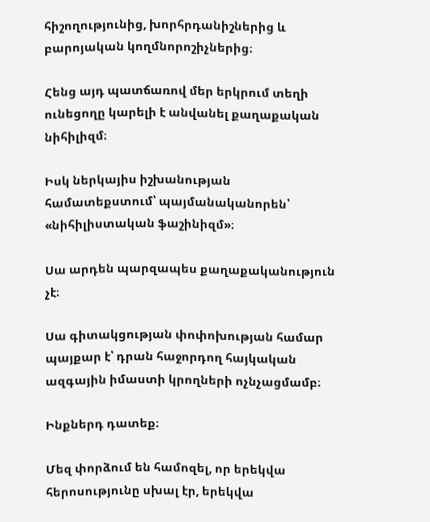հիշողությունից, խորհրդանիշներից և բարոյական կողմնորոշիչներից։

Հենց այդ պատճառով մեր երկրում տեղի ունեցողը կարելի է անվանել քաղաքական նիհիլիզմ։

Իսկ ներկայիս իշխանության համատեքստում՝ պայմանականորեն՝ «նիհիլիստական ֆաշինիզմ»։

Սա արդեն պարզապես քաղաքականություն չէ։

Սա գիտակցության փոփոխության համար պայքար է՝ դրան հաջորդող հայկական ազգային իմաստի կրողների ոչնչացմամբ։

Ինքներդ դատեք։

Մեզ փորձում են համոզել, որ երեկվա հերոսությունը սխալ էր, երեկվա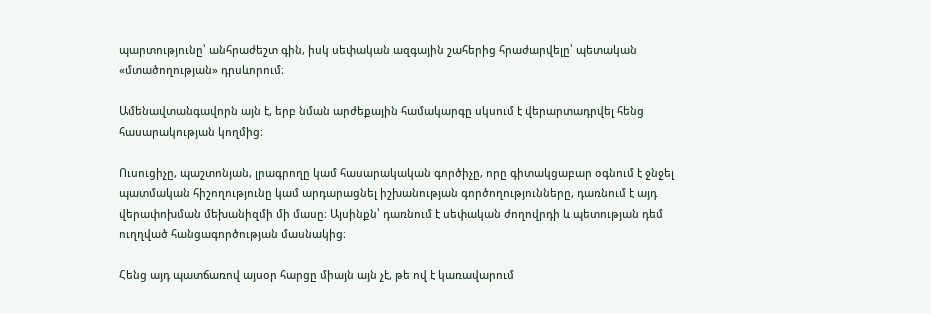պարտությունը՝ անհրաժեշտ գին, իսկ սեփական ազգային շահերից հրաժարվելը՝ պետական «մտածողության» դրսևորում։

Ամենավտանգավորն այն է, երբ նման արժեքային համակարգը սկսում է վերարտադրվել հենց հասարակության կողմից։

Ուսուցիչը, պաշտոնյան, լրագրողը կամ հասարակական գործիչը, որը գիտակցաբար օգնում է ջնջել պատմական հիշողությունը կամ արդարացնել իշխանության գործողությունները, դառնում է այդ վերափոխման մեխանիզմի մի մասը։ Այսինքն՝ դառնում է սեփական ժողովրդի և պետության դեմ ուղղված հանցագործության մասնակից։

Հենց այդ պատճառով այսօր հարցը միայն այն չէ, թե ով է կառավարում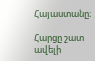Հայաստանը։

Հարցը շատ ավելի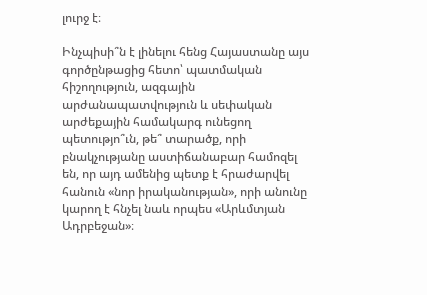լուրջ է։

Ինչպիսի՞ն է լինելու հենց Հայաստանը այս գործընթացից հետո՝ պատմական հիշողություն, ազգային արժանապատվություն և սեփական արժեքային համակարգ ունեցող պետությո՞ւն, թե՞ տարածք, որի բնակչությանը աստիճանաբար համոզել են, որ այդ ամենից պետք է հրաժարվել հանուն «նոր իրականության», որի անունը կարող է հնչել նաև որպես «Արևմտյան Ադրբեջան»։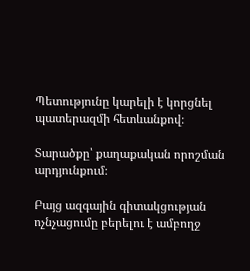Պետությունը կարելի է կորցնել պատերազմի հետևանքով։

Տարածքը՝ քաղաքական որոշման արդյունքում։

Բայց ազգային գիտակցության ոչնչացումը բերելու է ամբողջ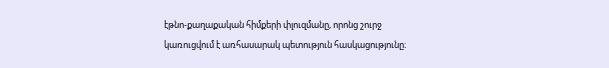էթնո-քաղաքական հիմքերի փլուզմանը, որոնց շուրջ կառուցվում է առհասարակ պետություն հասկացությունը։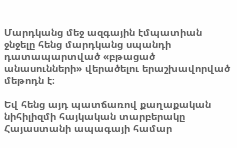Մարդկանց մեջ ազգային էմպատիան ջնջելը հենց մարդկանց սպանդի դատապարտված «բթացած անասունների» վերածելու երաշխավորված մեթոդն է։

Եվ հենց այդ պատճառով քաղաքական նիհիլիզմի հայկական տարբերակը Հայաստանի ապագայի համար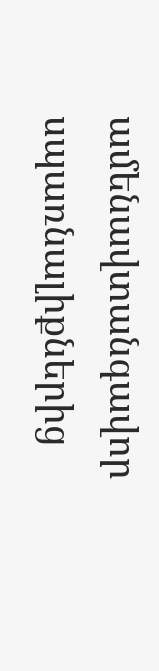ամենավտանգավոր սպառնալիքներից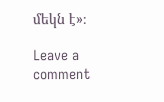մեկն է»։

Leave a comment